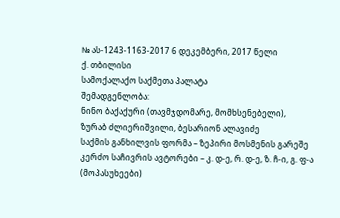№ ას-1243-1163-2017 6 დეკემბერი, 2017 წელი
ქ. თბილისი
სამოქალაქო საქმეთა პალატა
შემადგენლობა:
ნინო ბაქაქური (თავმჯდომარე, მომხსენებელი),
ზურაბ ძლიერიშვილი, ბესარიონ ალავიძე
საქმის განხილვის ფორმა – ზეპირი მოსმენის გარეშე
კერძო საჩივრის ავტორები – კ. დ-ე, რ. დ-ე, ზ. ჩ-ი, გ. ფ-ა (მოპასუხეები)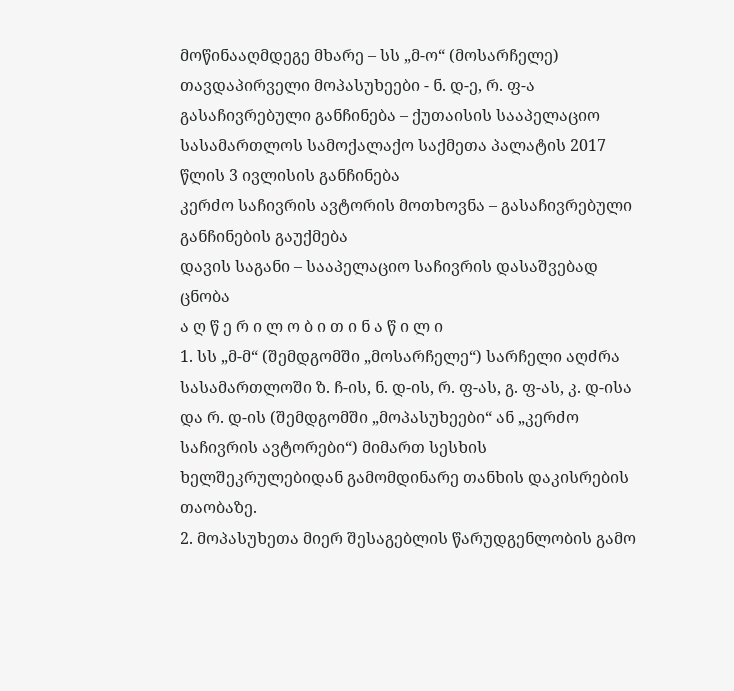მოწინააღმდეგე მხარე – სს „მ-ო“ (მოსარჩელე)
თავდაპირველი მოპასუხეები - ნ. დ-ე, რ. ფ-ა
გასაჩივრებული განჩინება – ქუთაისის სააპელაციო სასამართლოს სამოქალაქო საქმეთა პალატის 2017 წლის 3 ივლისის განჩინება
კერძო საჩივრის ავტორის მოთხოვნა – გასაჩივრებული განჩინების გაუქმება
დავის საგანი – სააპელაციო საჩივრის დასაშვებად ცნობა
ა ღ წ ე რ ი ლ ო ბ ი თ ი ნ ა წ ი ლ ი
1. სს „მ-მ“ (შემდგომში „მოსარჩელე“) სარჩელი აღძრა სასამართლოში ზ. ჩ-ის, ნ. დ-ის, რ. ფ-ას, გ. ფ-ას, კ. დ-ისა და რ. დ-ის (შემდგომში „მოპასუხეები“ ან „კერძო საჩივრის ავტორები“) მიმართ სესხის ხელშეკრულებიდან გამომდინარე თანხის დაკისრების თაობაზე.
2. მოპასუხეთა მიერ შესაგებლის წარუდგენლობის გამო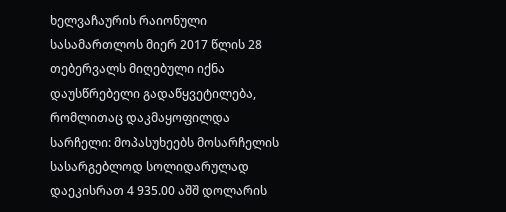ხელვაჩაურის რაიონული სასამართლოს მიერ 2017 წლის 28 თებერვალს მიღებული იქნა დაუსწრებელი გადაწყვეტილება, რომლითაც დაკმაყოფილდა სარჩელი: მოპასუხეებს მოსარჩელის სასარგებლოდ სოლიდარულად დაეკისრათ 4 935.00 აშშ დოლარის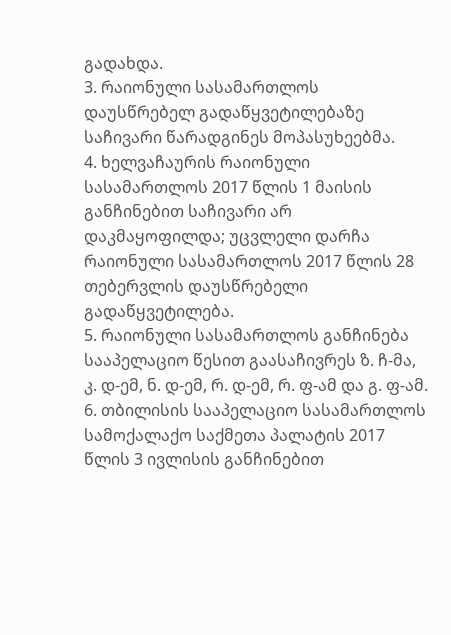გადახდა.
3. რაიონული სასამართლოს დაუსწრებელ გადაწყვეტილებაზე საჩივარი წარადგინეს მოპასუხეებმა.
4. ხელვაჩაურის რაიონული სასამართლოს 2017 წლის 1 მაისის განჩინებით საჩივარი არ დაკმაყოფილდა; უცვლელი დარჩა რაიონული სასამართლოს 2017 წლის 28 თებერვლის დაუსწრებელი გადაწყვეტილება.
5. რაიონული სასამართლოს განჩინება სააპელაციო წესით გაასაჩივრეს ზ. ჩ-მა, კ. დ-ემ, ნ. დ-ემ, რ. დ-ემ, რ. ფ-ამ და გ. ფ-ამ.
6. თბილისის სააპელაციო სასამართლოს სამოქალაქო საქმეთა პალატის 2017 წლის 3 ივლისის განჩინებით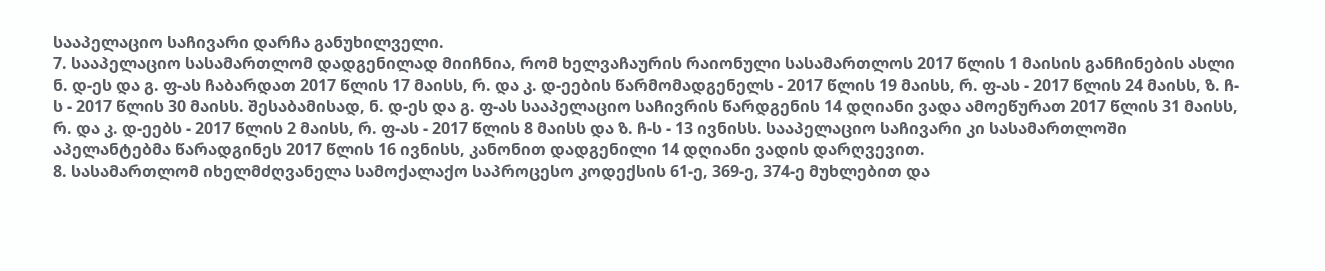სააპელაციო საჩივარი დარჩა განუხილველი.
7. სააპელაციო სასამართლომ დადგენილად მიიჩნია, რომ ხელვაჩაურის რაიონული სასამართლოს 2017 წლის 1 მაისის განჩინების ასლი ნ. დ-ეს და გ. ფ-ას ჩაბარდათ 2017 წლის 17 მაისს, რ. და კ. დ-ეების წარმომადგენელს - 2017 წლის 19 მაისს, რ. ფ-ას - 2017 წლის 24 მაისს, ზ. ჩ-ს - 2017 წლის 30 მაისს. შესაბამისად, ნ. დ-ეს და გ. ფ-ას სააპელაციო საჩივრის წარდგენის 14 დღიანი ვადა ამოეწურათ 2017 წლის 31 მაისს, რ. და კ. დ-ეებს - 2017 წლის 2 მაისს, რ. ფ-ას - 2017 წლის 8 მაისს და ზ. ჩ-ს - 13 ივნისს. სააპელაციო საჩივარი კი სასამართლოში აპელანტებმა წარადგინეს 2017 წლის 16 ივნისს, კანონით დადგენილი 14 დღიანი ვადის დარღვევით.
8. სასამართლომ იხელმძღვანელა სამოქალაქო საპროცესო კოდექსის 61-ე, 369-ე, 374-ე მუხლებით და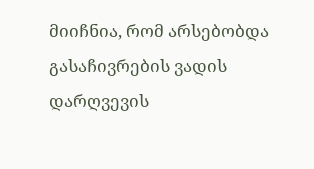მიიჩნია, რომ არსებობდა გასაჩივრების ვადის დარღვევის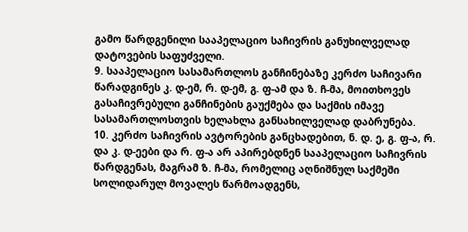გამო წარდგენილი სააპელაციო საჩივრის განუხილველად დატოვების საფუძველი.
9. სააპელაციო სასამართლოს განჩინებაზე კერძო საჩივარი წარადგინეს კ. დ-ემ, რ. დ-ემ, გ. ფ-ამ და ზ. ჩ-მა, მოითხოვეს გასაჩივრებული განჩინების გაუქმება და საქმის იმავე სასამართლოსთვის ხელახლა განსახილველად დაბრუნება.
10. კერძო საჩივრის ავტორების განცხადებით, ნ. დ. ე, გ. ფ-ა, რ. და კ. დ-ეები და რ. ფ-ა არ აპირებდნენ სააპელაციო საჩივრის წარდგენას, მაგრამ ზ. ჩ-მა, რომელიც აღნიშნულ საქმეში სოლიდარულ მოვალეს წარმოადგენს,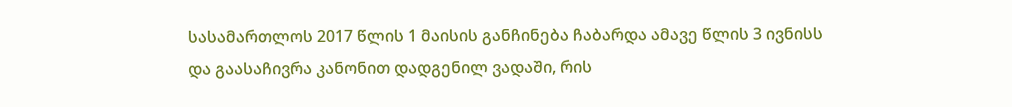სასამართლოს 2017 წლის 1 მაისის განჩინება ჩაბარდა ამავე წლის 3 ივნისს და გაასაჩივრა კანონით დადგენილ ვადაში, რის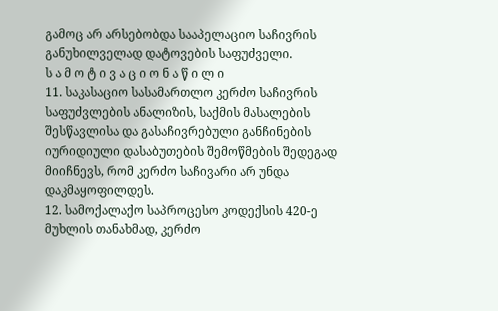გამოც არ არსებობდა სააპელაციო საჩივრის განუხილველად დატოვების საფუძველი.
ს ა მ ო ტ ი ვ ა ც ი ო ნ ა წ ი ლ ი
11. საკასაციო სასამართლო კერძო საჩივრის საფუძვლების ანალიზის, საქმის მასალების შესწავლისა და გასაჩივრებული განჩინების იურიდიული დასაბუთების შემოწმების შედეგად მიიჩნევს, რომ კერძო საჩივარი არ უნდა დაკმაყოფილდეს.
12. სამოქალაქო საპროცესო კოდექსის 420-ე მუხლის თანახმად, კერძო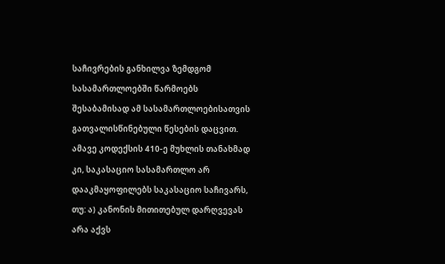საჩივრების განხილვა ზემდგომ სასამართლოებში წარმოებს შესაბამისად ამ სასამართლოებისათვის გათვალისწინებული წესების დაცვით. ამავე კოდექსის 410-ე მუხლის თანახმად კი, საკასაციო სასამართლო არ დააკმაყოფილებს საკასაციო საჩივარს, თუ: ა) კანონის მითითებულ დარღვევას არა აქვს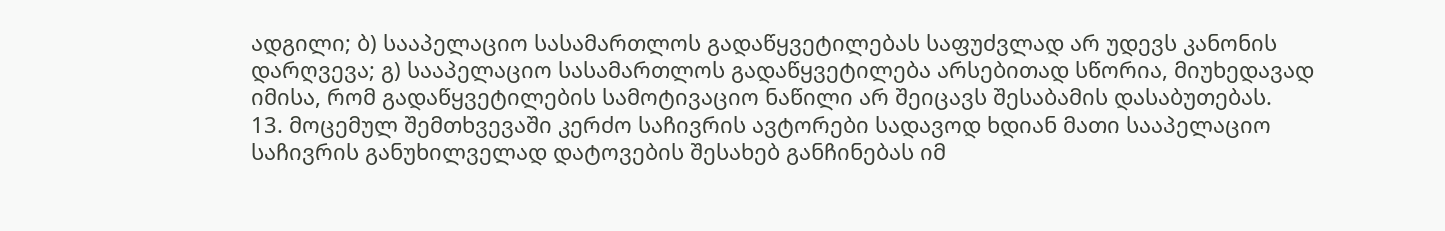ადგილი; ბ) სააპელაციო სასამართლოს გადაწყვეტილებას საფუძვლად არ უდევს კანონის დარღვევა; გ) სააპელაციო სასამართლოს გადაწყვეტილება არსებითად სწორია, მიუხედავად იმისა, რომ გადაწყვეტილების სამოტივაციო ნაწილი არ შეიცავს შესაბამის დასაბუთებას.
13. მოცემულ შემთხვევაში კერძო საჩივრის ავტორები სადავოდ ხდიან მათი სააპელაციო საჩივრის განუხილველად დატოვების შესახებ განჩინებას იმ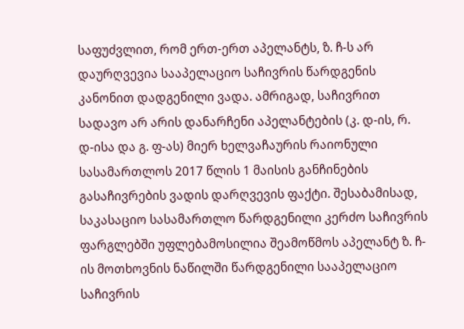საფუძვლით, რომ ერთ-ერთ აპელანტს, ზ. ჩ-ს არ დაურღვევია სააპელაციო საჩივრის წარდგენის კანონით დადგენილი ვადა. ამრიგად, საჩივრით სადავო არ არის დანარჩენი აპელანტების (კ. დ-ის, რ. დ-ისა და გ. ფ-ას) მიერ ხელვაჩაურის რაიონული სასამართლოს 2017 წლის 1 მაისის განჩინების გასაჩივრების ვადის დარღვევის ფაქტი. შესაბამისად, საკასაციო სასამართლო წარდგენილი კერძო საჩივრის ფარგლებში უფლებამოსილია შეამოწმოს აპელანტ ზ. ჩ-ის მოთხოვნის ნაწილში წარდგენილი სააპელაციო საჩივრის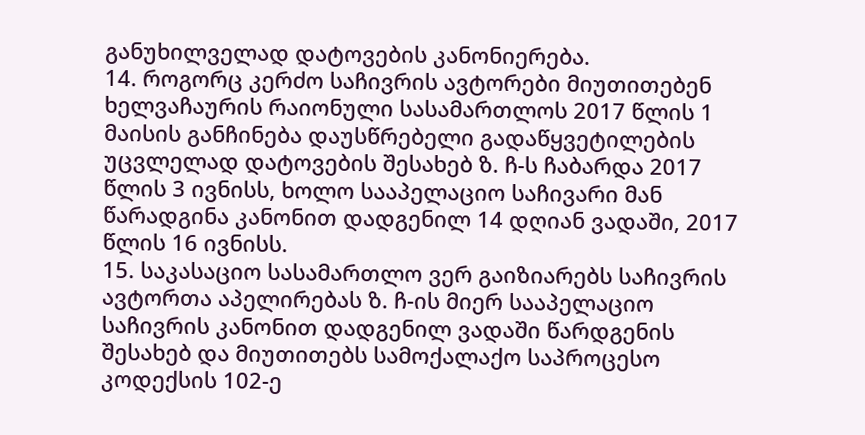განუხილველად დატოვების კანონიერება.
14. როგორც კერძო საჩივრის ავტორები მიუთითებენ ხელვაჩაურის რაიონული სასამართლოს 2017 წლის 1 მაისის განჩინება დაუსწრებელი გადაწყვეტილების უცვლელად დატოვების შესახებ ზ. ჩ-ს ჩაბარდა 2017 წლის 3 ივნისს, ხოლო სააპელაციო საჩივარი მან წარადგინა კანონით დადგენილ 14 დღიან ვადაში, 2017 წლის 16 ივნისს.
15. საკასაციო სასამართლო ვერ გაიზიარებს საჩივრის ავტორთა აპელირებას ზ. ჩ-ის მიერ სააპელაციო საჩივრის კანონით დადგენილ ვადაში წარდგენის შესახებ და მიუთითებს სამოქალაქო საპროცესო კოდექსის 102-ე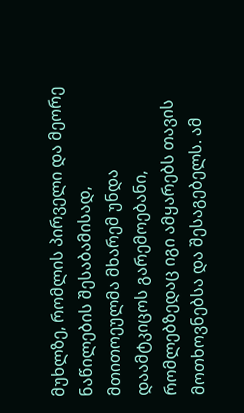მუხლზე, რომლის პირველი და მეორე ნაწილების შესაბამისად, მთითოეულმა მხარემ უნდა დაამტკიცოს გარემოებანი, რომლებზედაც იგი ამყარებს თავის მოთხოვნებსა და შესაგებელს. ამ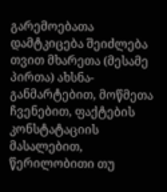გარემოებათა დამტკიცება შეიძლება თვით მხარეთა (მესამე პირთა) ახსნა-განმარტებით, მოწმეთა ჩვენებით, ფაქტების კონსტატაციის მასალებით, წერილობითი თუ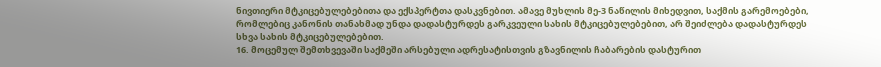ნივთიერი მტკიცებულებებითა და ექსპერტთა დასკვნებით. ამავე მუხლის მე-3 ნაწილის მიხედვით, საქმის გარემოებები, რომლებიც კანონის თანახმად უნდა დადასტურდეს გარკვეული სახის მტკიცებულებებით, არ შეიძლება დადასტურდეს სხვა სახის მტკიცებულებებით.
16. მოცემულ შემთხვევაში საქმეში არსებული ადრესატისთვის გზავნილის ჩაბარების დასტურით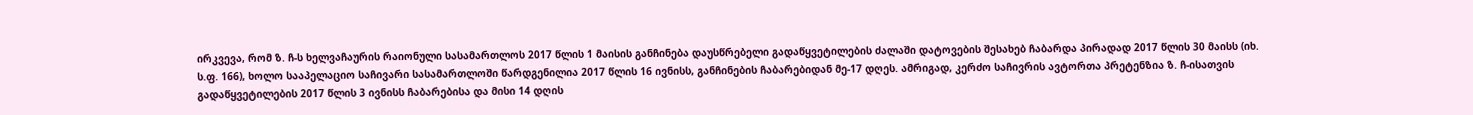ირკვევა, რომ ზ. ჩ-ს ხელვაჩაურის რაიონული სასამართლოს 2017 წლის 1 მაისის განჩინება დაუსწრებელი გადაწყვეტილების ძალაში დატოვების შესახებ ჩაბარდა პირადად 2017 წლის 30 მაისს (იხ. ს.ფ. 166), ხოლო სააპელაციო საჩივარი სასამართლოში წარდგენილია 2017 წლის 16 ივნისს, განჩინების ჩაბარებიდან მე-17 დღეს. ამრიგად, კერძო საჩივრის ავტორთა პრეტენზია ზ. ჩ-ისათვის გადაწყვეტილების 2017 წლის 3 ივნისს ჩაბარებისა და მისი 14 დღის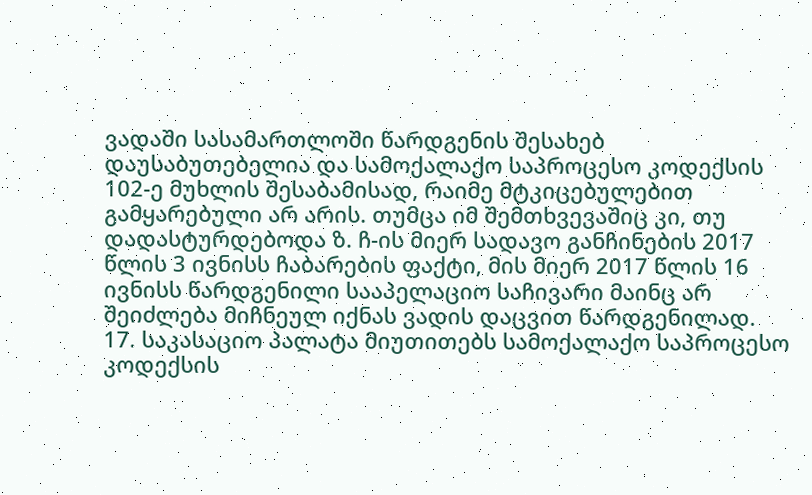ვადაში სასამართლოში წარდგენის შესახებ დაუსაბუთებელია და სამოქალაქო საპროცესო კოდექსის 102-ე მუხლის შესაბამისად, რაიმე მტკიცებულებით გამყარებული არ არის. თუმცა იმ შემთხვევაშიც კი, თუ დადასტურდებოდა ზ. ჩ-ის მიერ სადავო განჩინების 2017 წლის 3 ივნისს ჩაბარების ფაქტი, მის მიერ 2017 წლის 16 ივნისს წარდგენილი სააპელაციო საჩივარი მაინც არ შეიძლება მიჩნეულ იქნას ვადის დაცვით წარდგენილად.
17. საკასაციო პალატა მიუთითებს სამოქალაქო საპროცესო კოდექსის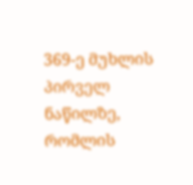369-ე მუხლის პირველ ნაწილზე, რომლის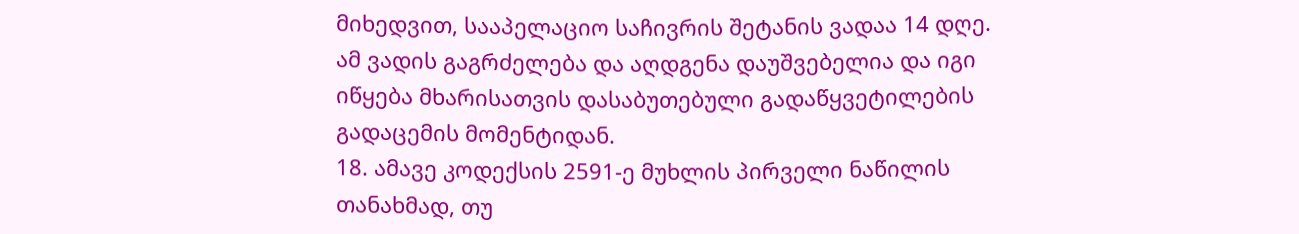მიხედვით, სააპელაციო საჩივრის შეტანის ვადაა 14 დღე. ამ ვადის გაგრძელება და აღდგენა დაუშვებელია და იგი იწყება მხარისათვის დასაბუთებული გადაწყვეტილების გადაცემის მომენტიდან.
18. ამავე კოდექსის 2591-ე მუხლის პირველი ნაწილის თანახმად, თუ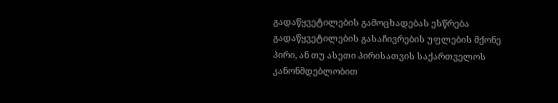გადაწყვეტილების გამოცხადებას ესწრება გადაწყვეტილების გასაჩივრების უფლების მქონე პირი, ან თუ ასეთი პირისათვის საქართველოს კანონმდებლობით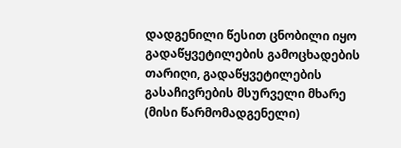დადგენილი წესით ცნობილი იყო გადაწყვეტილების გამოცხადების თარიღი, გადაწყვეტილების გასაჩივრების მსურველი მხარე (მისი წარმომადგენელი)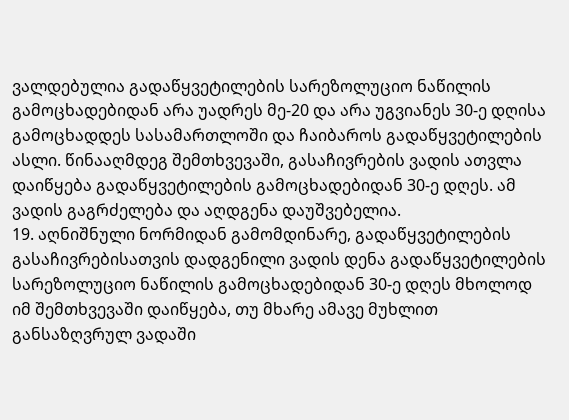ვალდებულია გადაწყვეტილების სარეზოლუციო ნაწილის გამოცხადებიდან არა უადრეს მე-20 და არა უგვიანეს 30-ე დღისა გამოცხადდეს სასამართლოში და ჩაიბაროს გადაწყვეტილების ასლი. წინააღმდეგ შემთხვევაში, გასაჩივრების ვადის ათვლა დაიწყება გადაწყვეტილების გამოცხადებიდან 30-ე დღეს. ამ ვადის გაგრძელება და აღდგენა დაუშვებელია.
19. აღნიშნული ნორმიდან გამომდინარე, გადაწყვეტილების გასაჩივრებისათვის დადგენილი ვადის დენა გადაწყვეტილების სარეზოლუციო ნაწილის გამოცხადებიდან 30-ე დღეს მხოლოდ იმ შემთხვევაში დაიწყება, თუ მხარე ამავე მუხლით განსაზღვრულ ვადაში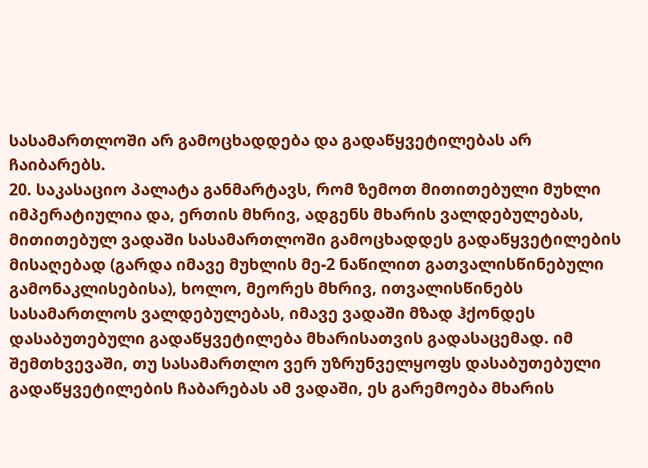სასამართლოში არ გამოცხადდება და გადაწყვეტილებას არ ჩაიბარებს.
20. საკასაციო პალატა განმარტავს, რომ ზემოთ მითითებული მუხლი იმპერატიულია და, ერთის მხრივ, ადგენს მხარის ვალდებულებას, მითითებულ ვადაში სასამართლოში გამოცხადდეს გადაწყვეტილების მისაღებად (გარდა იმავე მუხლის მე-2 ნაწილით გათვალისწინებული გამონაკლისებისა), ხოლო, მეორეს მხრივ, ითვალისწინებს სასამართლოს ვალდებულებას, იმავე ვადაში მზად ჰქონდეს დასაბუთებული გადაწყვეტილება მხარისათვის გადასაცემად. იმ შემთხვევაში, თუ სასამართლო ვერ უზრუნველყოფს დასაბუთებული გადაწყვეტილების ჩაბარებას ამ ვადაში, ეს გარემოება მხარის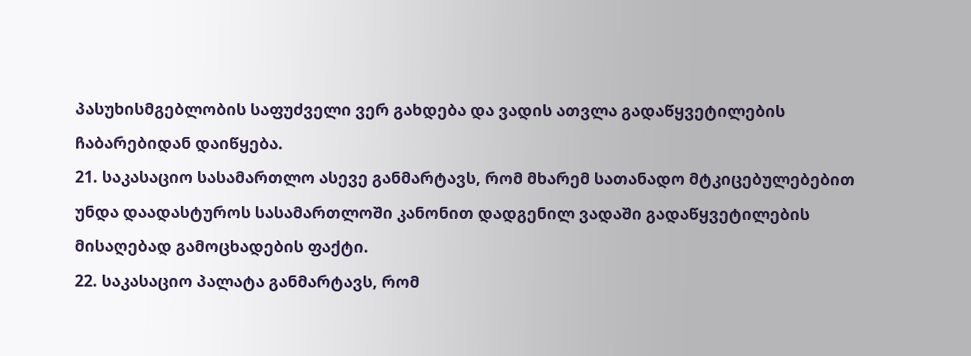პასუხისმგებლობის საფუძველი ვერ გახდება და ვადის ათვლა გადაწყვეტილების ჩაბარებიდან დაიწყება.
21. საკასაციო სასამართლო ასევე განმარტავს, რომ მხარემ სათანადო მტკიცებულებებით უნდა დაადასტუროს სასამართლოში კანონით დადგენილ ვადაში გადაწყვეტილების მისაღებად გამოცხადების ფაქტი.
22. საკასაციო პალატა განმარტავს, რომ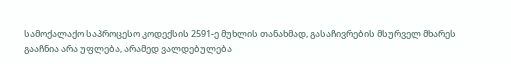სამოქალაქო საპროცესო კოდექსის 2591-ე მუხლის თანახმად, გასაჩივრების მსურველ მხარეს გააჩნია არა უფლება, არამედ ვალდებულება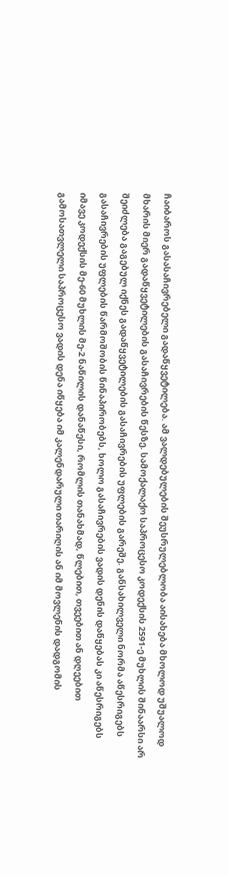ჩაიბაროს გასასაჩივრებელი გადაწყვეტილება. ამ ვალდებულების შეუსრულებლობა აისახება მხოლოდ უშუალოდ მხარის მიერ გადაწყვეტილების გასაჩივრების წესზე. სამოქალაქო საპროცესო კოდექსის 2591-ე მუხლის შინაარსი არ შეიძლება გაგებულ იქნეს გადაწყვეტილების გასაჩივრების უფლების გარეშე. განსახილველი ნორმა აწესრიგებს გასაჩივრების უფლების წარმოშობის წინაპირობებს, ხოლო გასაჩივრების ვადის დენის დაწყებას კი აწესრიგებს იმავე კოდექსის მე-60 მუხლის მე-2 ნაწილის დანაწესი, რომლის თანახმად, წლებით, თვეებით ან დღეებით გამოსათვლელი საპროცესო ვადის დენა იწყება იმ კალენდარული თარიღის ან იმ მოვლენის დადგომის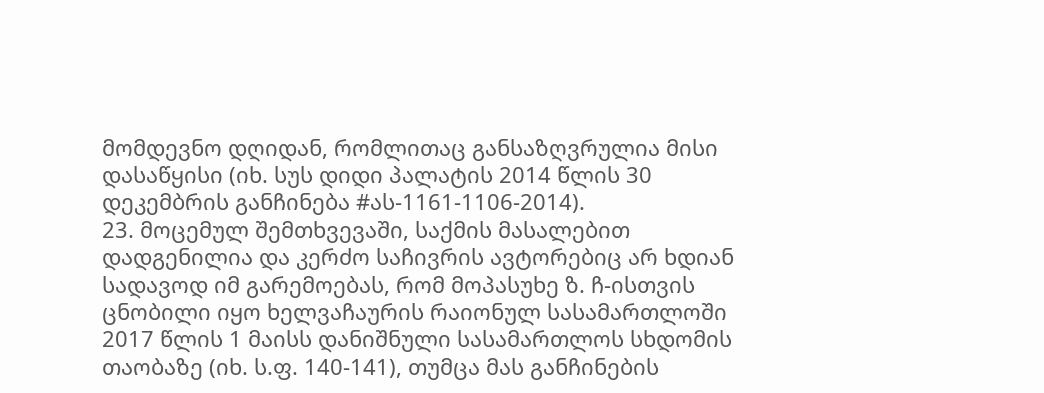მომდევნო დღიდან, რომლითაც განსაზღვრულია მისი დასაწყისი (იხ. სუს დიდი პალატის 2014 წლის 30 დეკემბრის განჩინება #ას-1161-1106-2014).
23. მოცემულ შემთხვევაში, საქმის მასალებით დადგენილია და კერძო საჩივრის ავტორებიც არ ხდიან სადავოდ იმ გარემოებას, რომ მოპასუხე ზ. ჩ-ისთვის ცნობილი იყო ხელვაჩაურის რაიონულ სასამართლოში 2017 წლის 1 მაისს დანიშნული სასამართლოს სხდომის თაობაზე (იხ. ს.ფ. 140-141), თუმცა მას განჩინების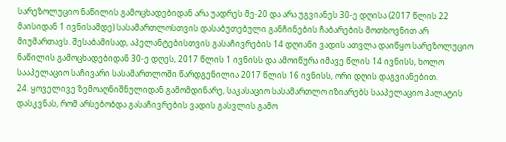სარეზოლუციო ნაწილის გამოცხადებიდან არა უადრეს მე-20 და არა უგვიანეს 30-ე დღისა (2017 წლის 22 მაისიდან 1 ივნისამდე) სასამართლოსთვის დასაბუთებული განჩინების ჩაბარების მოთხოვნით არ მიუმართავს. შესაბამისად, აპელანტებისთვის გასაჩივრების 14 დღიანი ვადის ათვლა დაიწყო სარეზოლუციო ნაწილის გამოცხადებიდან 30-ე დღეს, 2017 წლის 1 ივნისს და ამოიწურა იმავე წლის 14 ივნისს, ხოლო სააპელაციო საჩივარი სასამართლოში წარდგენილია 2017 წლის 16 ივნისს, ორი დღის დაგვიანებით.
24. ყოველივე ზემოაღნიშნულიდან გამომდინარე, საკასაციო სასამართლო იზიარებს სააპელაციო პალატის დასკვნას, რომ არსებობდა გასაჩივრების ვადის გასვლის გამო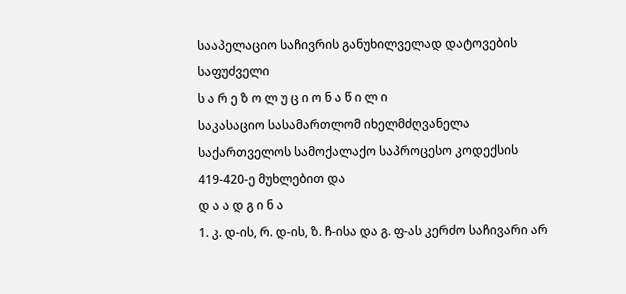სააპელაციო საჩივრის განუხილველად დატოვების საფუძველი
ს ა რ ე ზ ო ლ უ ც ი ო ნ ა წ ი ლ ი
საკასაციო სასამართლომ იხელმძღვანელა საქართველოს სამოქალაქო საპროცესო კოდექსის 419-420-ე მუხლებით და
დ ა ა დ გ ი ნ ა
1. კ. დ-ის, რ. დ-ის, ზ. ჩ-ისა და გ. ფ-ას კერძო საჩივარი არ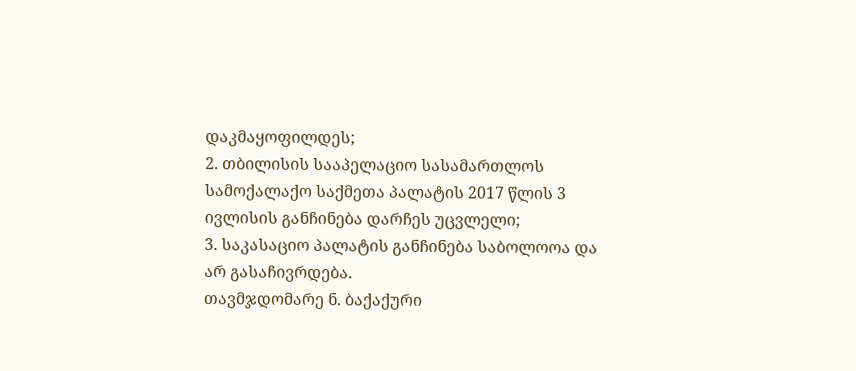დაკმაყოფილდეს;
2. თბილისის სააპელაციო სასამართლოს სამოქალაქო საქმეთა პალატის 2017 წლის 3 ივლისის განჩინება დარჩეს უცვლელი;
3. საკასაციო პალატის განჩინება საბოლოოა და არ გასაჩივრდება.
თავმჯდომარე ნ. ბაქაქური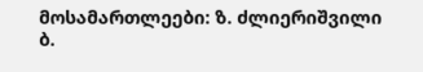მოსამართლეები: ზ. ძლიერიშვილი
ბ.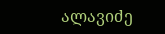ალავიძე